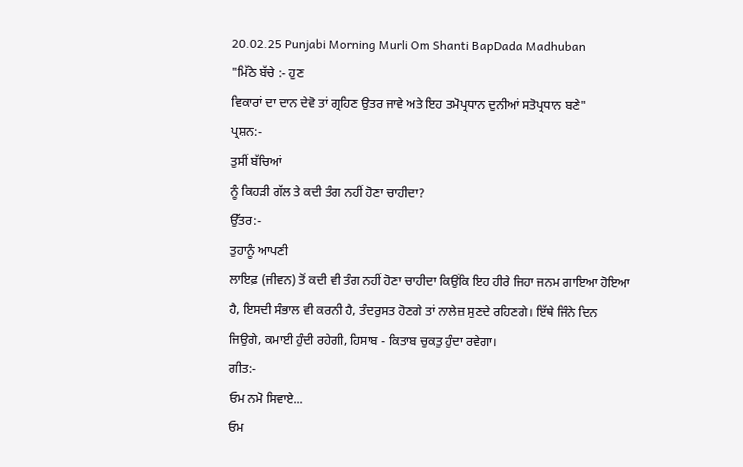20.02.25 Punjabi Morning Murli Om Shanti BapDada Madhuban
"ਮਿੱਠੇ ਬੱਚੇ :- ਹੁਣ
ਵਿਕਾਰਾਂ ਦਾ ਦਾਨ ਦੇਵੋ ਤਾਂ ਗ੍ਰਹਿਣ ਉਤਰ ਜਾਵੇ ਅਤੇ ਇਹ ਤਮੋਪ੍ਰਧਾਨ ਦੁਨੀਆਂ ਸਤੋਪ੍ਰਧਾਨ ਬਣੇ"
ਪ੍ਰਸ਼ਨ:-
ਤੁਸੀਂ ਬੱਚਿਆਂ
ਨੂੰ ਕਿਹੜੀ ਗੱਲ ਤੇ ਕਦੀ ਤੰਗ ਨਹੀਂ ਹੋਣਾ ਚਾਹੀਦਾ?
ਉੱਤਰ:-
ਤੁਹਾਨੂੰ ਆਪਣੀ
ਲਾਇਫ਼ (ਜੀਵਨ) ਤੋਂ ਕਦੀ ਵੀ ਤੰਗ ਨਹੀਂ ਹੋਣਾ ਚਾਹੀਦਾ ਕਿਉਂਕਿ ਇਹ ਹੀਰੇ ਜਿਹਾ ਜਨਮ ਗਾਇਆ ਹੋਇਆ
ਹੈ, ਇਸਦੀ ਸੰਭਾਲ ਵੀ ਕਰਨੀ ਹੈ, ਤੰਦਰੁਸਤ ਹੋਣਗੇ ਤਾਂ ਨਾਲੇਜ਼ ਸੁਣਦੇ ਰਹਿਣਗੇ। ਇੱਥੇ ਜਿੰਨੇ ਦਿਨ
ਜਿਉਗੇ, ਕਮਾਈ ਹੁੰਦੀ ਰਹੇਗੀ, ਹਿਸਾਬ - ਕਿਤਾਬ ਚੁਕਤੁ ਹੁੰਦਾ ਰਵੇਗਾ।
ਗੀਤ:-
ਓਮ ਨਮੋ ਸਿਵਾਏ...
ਓਮ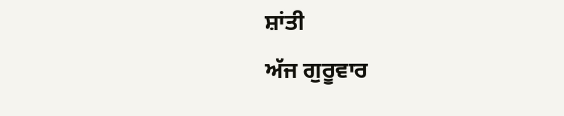ਸ਼ਾਂਤੀ
ਅੱਜ ਗੁਰੂਵਾਰ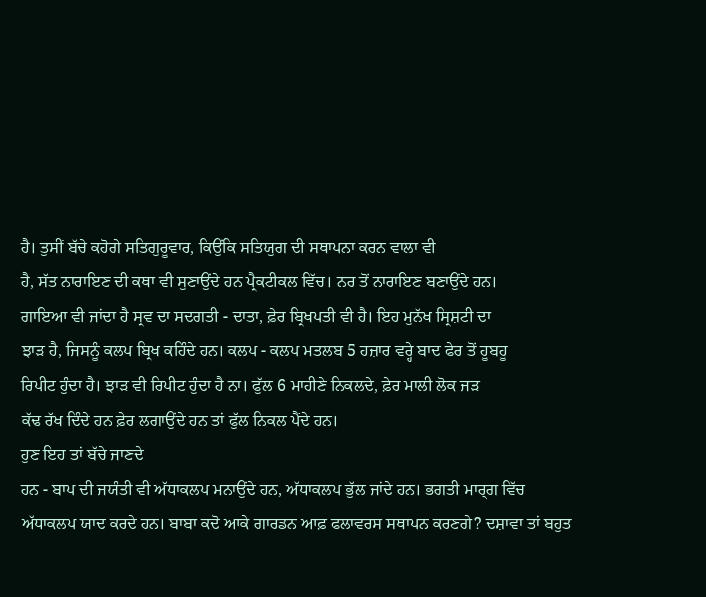ਹੈ। ਤੁਸੀਂ ਬੱਚੇ ਕਹੋਗੇ ਸਤਿਗੁਰੂਵਾਰ, ਕਿਉਂਕਿ ਸਤਿਯੁਗ ਦੀ ਸਥਾਪਨਾ ਕਰਨ ਵਾਲਾ ਵੀ
ਹੈ, ਸੱਤ ਨਾਰਾਇਣ ਦੀ ਕਥਾ ਵੀ ਸੁਣਾਉਂਦੇ ਹਨ ਪ੍ਰੈਕਟੀਕਲ ਵਿੱਚ। ਨਰ ਤੋਂ ਨਾਰਾਇਣ ਬਣਾਉਂਦੇ ਹਨ।
ਗਾਇਆ ਵੀ ਜਾਂਦਾ ਹੈ ਸ੍ਰਵ ਦਾ ਸਦਗਤੀ - ਦਾਤਾ, ਫ਼ੇਰ ਬ੍ਰਿਖਪਤੀ ਵੀ ਹੈ। ਇਹ ਮੁਨੱਖ ਸ੍ਰਿਸ਼ਟੀ ਦਾ
ਝਾੜ ਹੈ, ਜਿਸਨੂੰ ਕਲਪ ਬ੍ਰਿਖ ਕਹਿੰਦੇ ਹਨ। ਕਲਪ - ਕਲਪ ਮਤਲਬ 5 ਹਜ਼ਾਰ ਵਰ੍ਹੇ ਬਾਦ ਫੇਰ ਤੋਂ ਹੂਬਹੂ
ਰਿਪੀਟ ਹੁੰਦਾ ਹੈ। ਝਾੜ ਵੀ ਰਿਪੀਟ ਹੁੰਦਾ ਹੈ ਨਾ। ਫੁੱਲ 6 ਮਾਹੀਣੇ ਨਿਕਲਦੇ, ਫ਼ੇਰ ਮਾਲੀ ਲੋਕ ਜੜ
ਕੱਢ ਰੱਖ ਦਿੰਦੇ ਹਨ ਫ਼ੇਰ ਲਗਾਉਂਦੇ ਹਨ ਤਾਂ ਫੁੱਲ ਨਿਕਲ ਪੈਂਦੇ ਹਨ।
ਹੁਣ ਇਹ ਤਾਂ ਬੱਚੇ ਜਾਣਦੇ
ਹਨ - ਬਾਪ ਦੀ ਜਯੰਤੀ ਵੀ ਅੱਧਾਕਲਪ ਮਨਾਉਂਦੇ ਹਨ, ਅੱਧਾਕਲਪ ਭੁੱਲ ਜਾਂਦੇ ਹਨ। ਭਗਤੀ ਮਾਰ੍ਗ ਵਿੱਚ
ਅੱਧਾਕਲਪ ਯਾਦ ਕਰਦੇ ਹਨ। ਬਾਬਾ ਕਦੋ ਆਕੇ ਗਾਰਡਨ ਆਫ਼ ਫਲਾਵਰਸ ਸਥਾਪਨ ਕਰਣਗੇ? ਦਸ਼ਾਵਾ ਤਾਂ ਬਹੁਤ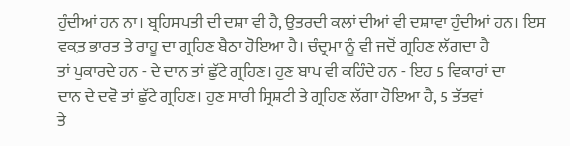ਹੁੰਦੀਆਂ ਹਨ ਨਾ। ਬ੍ਰਹਿਸਪਤੀ ਦੀ ਦਸ਼ਾ ਵੀ ਹੈ, ਉਤਰਦੀ ਕਲਾਂ ਦੀਆਂ ਵੀ ਦਸ਼ਾਵਾ ਹੁੰਦੀਆਂ ਹਨ। ਇਸ
ਵਕ਼ਤ ਭਾਰਤ ਤੇ ਰਾਹੂ ਦਾ ਗ੍ਰਹਿਣ ਬੈਠਾ ਹੋਇਆ ਹੈ। ਚੰਦ੍ਰਮਾ ਨੂੰ ਵੀ ਜਦੋਂ ਗ੍ਰਹਿਣ ਲੱਗਦਾ ਹੈ
ਤਾਂ ਪੁਕਾਰਦੇ ਹਨ - ਦੇ ਦਾਨ ਤਾਂ ਛੁੱਟੇ ਗ੍ਰਹਿਣ। ਹੁਣ ਬਾਪ ਵੀ ਕਹਿੰਦੇ ਹਨ - ਇਹ 5 ਵਿਕਾਰਾਂ ਦਾ
ਦਾਨ ਦੇ ਦਵੋ ਤਾਂ ਛੁੱਟੇ ਗ੍ਰਹਿਣ। ਹੁਣ ਸਾਰੀ ਸ੍ਰਿਸ਼ਟੀ ਤੇ ਗ੍ਰਹਿਣ ਲੱਗਾ ਹੋਇਆ ਹੈ, 5 ਤੱਤਵਾਂ
ਤੇ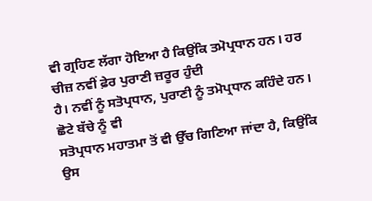ਵੀ ਗ੍ਰਹਿਣ ਲੱਗਾ ਹੋਇਆ ਹੈ ਕਿਉਂਕਿ ਤਮੋਪ੍ਰਧਾਨ ਹਨ। ਹਰ ਚੀਜ਼ ਨਵੀਂ ਫ਼ੇਰ ਪੁਰਾਣੀ ਜ਼ਰੂਰ ਹੁੰਦੀ
ਹੈ। ਨਵੀਂ ਨੂੰ ਸਤੋਪ੍ਰਧਾਨ, ਪੁਰਾਣੀ ਨੂੰ ਤਮੋਪ੍ਰਧਾਨ ਕਹਿੰਦੇ ਹਨ। ਛੋਟੇ ਬੱਚੇ ਨੂੰ ਵੀ
ਸਤੋਪ੍ਰਧਾਨ ਮਹਾਤਮਾ ਤੋਂ ਵੀ ਉੱਚ ਗਿਣਿਆ ਜਾਂਦਾ ਹੈ, ਕਿਉਂਕਿ ਉਸ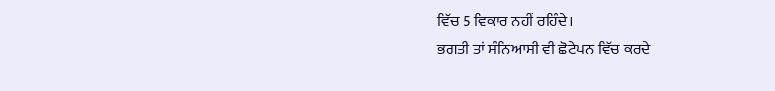ਵਿੱਚ 5 ਵਿਕਾਰ ਨਹੀਂ ਰਹਿੰਦੇ।
ਭਗਤੀ ਤਾਂ ਸੰਨਿਆਸੀ ਵੀ ਛੋਟੇਪਨ ਵਿੱਚ ਕਰਦੇ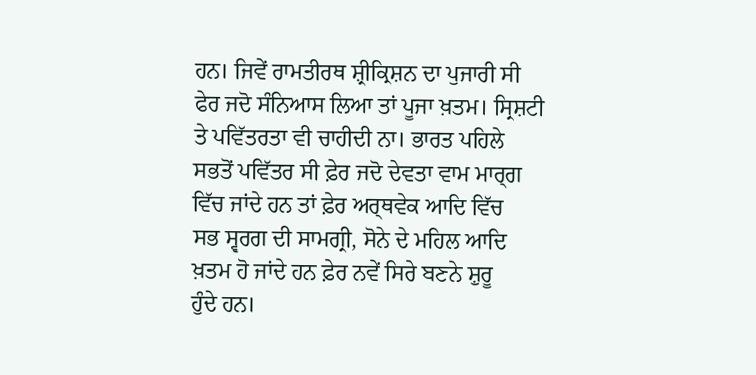ਹਨ। ਜਿਵੇਂ ਰਾਮਤੀਰਥ ਸ਼੍ਰੀਕ੍ਰਿਸ਼ਨ ਦਾ ਪੁਜਾਰੀ ਸੀ
ਫੇਰ ਜਦੋ ਸੰਨਿਆਸ ਲਿਆ ਤਾਂ ਪੂਜਾ ਖ਼ਤਮ। ਸ੍ਰਿਸ਼ਟੀ ਤੇ ਪਵਿੱਤਰਤਾ ਵੀ ਚਾਹੀਦੀ ਨਾ। ਭਾਰਤ ਪਹਿਲੇ
ਸਭਤੋਂ ਪਵਿੱਤਰ ਸੀ ਫ਼ੇਰ ਜਦੋ ਦੇਵਤਾ ਵਾਮ ਮਾਰ੍ਗ ਵਿੱਚ ਜਾਂਦੇ ਹਨ ਤਾਂ ਫ਼ੇਰ ਅਰ੍ਥਵੇਕ ਆਦਿ ਵਿੱਚ
ਸਭ ਸ੍ਵਰਗ ਦੀ ਸਾਮਗ੍ਰੀ, ਸੋਨੇ ਦੇ ਮਹਿਲ ਆਦਿ ਖ਼ਤਮ ਹੋ ਜਾਂਦੇ ਹਨ ਫ਼ੇਰ ਨਵੇਂ ਸਿਰੇ ਬਣਨੇ ਸ਼ੁਰੂ
ਹੁੰਦੇ ਹਨ।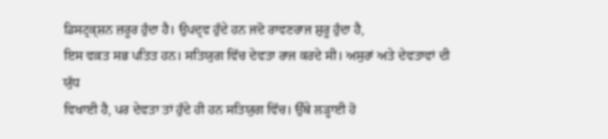ਡਿਸਟ੍ਰਕ੍ਸ਼ਨ ਜ਼ਰੂਰ ਹੁੰਦਾ ਹੈ। ਉਪਦ੍ਰਵ ਹੁੰਦੇ ਹਨ ਜਦੋ ਰਾਵਣਰਾਜ ਸ਼ੁਰੂ ਹੁੰਦਾ ਹੈ,
ਇਸ ਵਕ਼ਤ ਸਭ ਪਤਿਤ ਹਨ। ਸਤਿਯੁਗ ਵਿੱਚ ਦੇਵਤਾ ਰਾਜ ਕਰਦੇ ਸੀ। ਅਸੁਰਾਂ ਅਤੇ ਦੇਵਤਾਵਾਂ ਦੀ ਯੁੱਧ
ਵਿਖਾਈ ਹੈ, ਪਰ ਦੇਵਤਾ ਤਾਂ ਹੁੰਦੇ ਹੀ ਹਨ ਸਤਿਯੁਗ ਵਿੱਚ। ਉੱਥੇ ਲੜ੍ਹਾਈ ਹੋ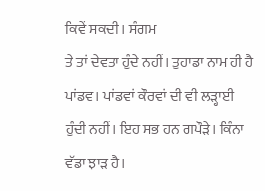ਕਿਵੇਂ ਸਕਦੀ। ਸੰਗਮ
ਤੇ ਤਾਂ ਦੇਵਤਾ ਹੁੰਦੇ ਨਹੀਂ। ਤੁਹਾਡਾ ਨਾਮ ਹੀ ਹੈ ਪਾਂਡਵ। ਪਾਂਡਵਾਂ ਕੌਰਵਾਂ ਦੀ ਵੀ ਲੜ੍ਹਾਈ
ਹੁੰਦੀ ਨਹੀਂ। ਇਹ ਸਭ ਹਨ ਗਪੌੜੇ। ਕਿੰਨਾ ਵੱਡਾ ਝਾੜ ਹੈ।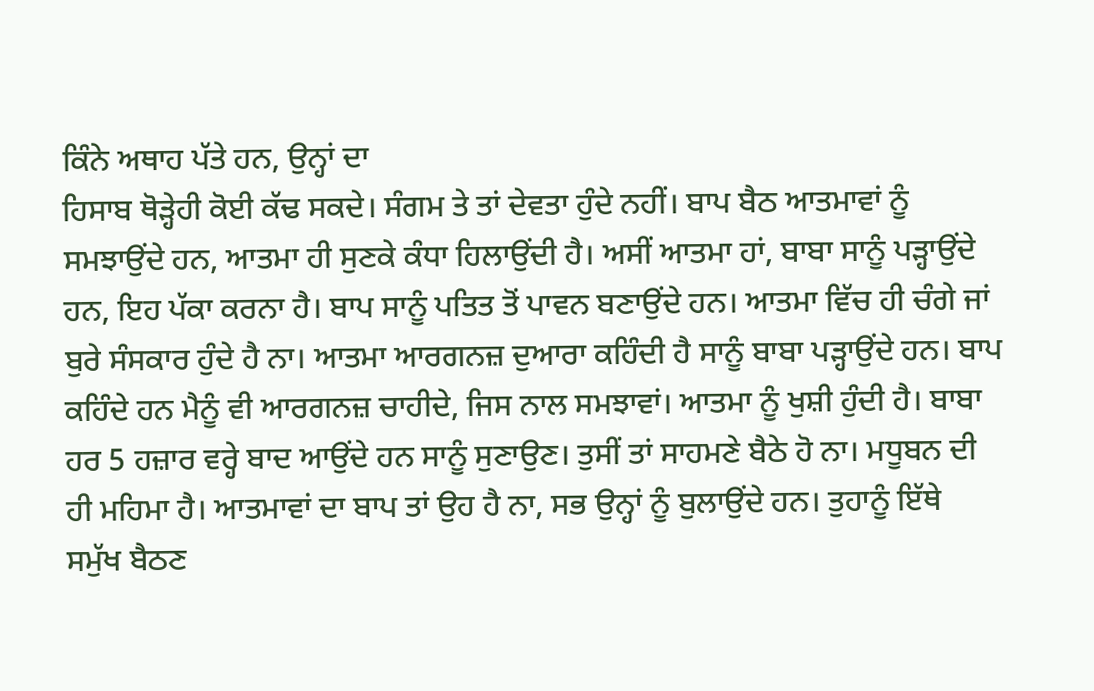ਕਿੰਨੇ ਅਥਾਹ ਪੱਤੇ ਹਨ, ਉਨ੍ਹਾਂ ਦਾ
ਹਿਸਾਬ ਥੋੜ੍ਹੇਹੀ ਕੋਈ ਕੱਢ ਸਕਦੇ। ਸੰਗਮ ਤੇ ਤਾਂ ਦੇਵਤਾ ਹੁੰਦੇ ਨਹੀਂ। ਬਾਪ ਬੈਠ ਆਤਮਾਵਾਂ ਨੂੰ
ਸਮਝਾਉਂਦੇ ਹਨ, ਆਤਮਾ ਹੀ ਸੁਣਕੇ ਕੰਧਾ ਹਿਲਾਉਂਦੀ ਹੈ। ਅਸੀਂ ਆਤਮਾ ਹਾਂ, ਬਾਬਾ ਸਾਨੂੰ ਪੜ੍ਹਾਉਂਦੇ
ਹਨ, ਇਹ ਪੱਕਾ ਕਰਨਾ ਹੈ। ਬਾਪ ਸਾਨੂੰ ਪਤਿਤ ਤੋਂ ਪਾਵਨ ਬਣਾਉਂਦੇ ਹਨ। ਆਤਮਾ ਵਿੱਚ ਹੀ ਚੰਗੇ ਜਾਂ
ਬੁਰੇ ਸੰਸਕਾਰ ਹੁੰਦੇ ਹੈ ਨਾ। ਆਤਮਾ ਆਰਗਨਜ਼ ਦੁਆਰਾ ਕਹਿੰਦੀ ਹੈ ਸਾਨੂੰ ਬਾਬਾ ਪੜ੍ਹਾਉਂਦੇ ਹਨ। ਬਾਪ
ਕਹਿੰਦੇ ਹਨ ਮੈਨੂੰ ਵੀ ਆਰਗਨਜ਼ ਚਾਹੀਦੇ, ਜਿਸ ਨਾਲ ਸਮਝਾਵਾਂ। ਆਤਮਾ ਨੂੰ ਖੁਸ਼ੀ ਹੁੰਦੀ ਹੈ। ਬਾਬਾ
ਹਰ 5 ਹਜ਼ਾਰ ਵਰ੍ਹੇ ਬਾਦ ਆਉਂਦੇ ਹਨ ਸਾਨੂੰ ਸੁਣਾਉਣ। ਤੁਸੀਂ ਤਾਂ ਸਾਹਮਣੇ ਬੈਠੇ ਹੋ ਨਾ। ਮਧੂਬਨ ਦੀ
ਹੀ ਮਹਿਮਾ ਹੈ। ਆਤਮਾਵਾਂ ਦਾ ਬਾਪ ਤਾਂ ਉਹ ਹੈ ਨਾ, ਸਭ ਉਨ੍ਹਾਂ ਨੂੰ ਬੁਲਾਉਂਦੇ ਹਨ। ਤੁਹਾਨੂੰ ਇੱਥੇ
ਸਮੁੱਖ ਬੈਠਣ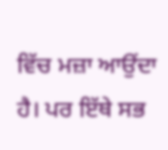ਵਿੱਚ ਮਜ਼ਾ ਆਉਂਦਾ ਹੈ। ਪਰ ਇੱਥੇ ਸਭ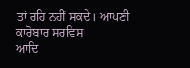ਤਾਂ ਰਹਿ ਨਹੀਂ ਸਕਦੇ। ਆਪਣੀ ਕਾਰੋਬਾਰ ਸਰਵਿਸ
ਆਦਿ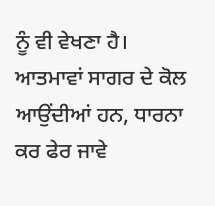ਨੂੰ ਵੀ ਵੇਖਣਾ ਹੈ। ਆਤਮਾਵਾਂ ਸਾਗਰ ਦੇ ਕੋਲ ਆਉਂਦੀਆਂ ਹਨ, ਧਾਰਨਾ ਕਰ ਫੇਰ ਜਾਵੇ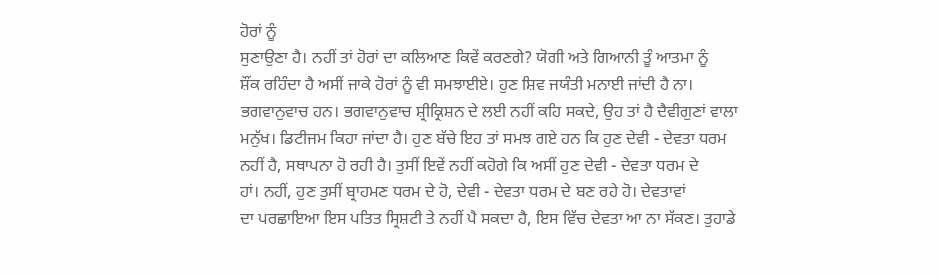ਹੋਰਾਂ ਨੂੰ
ਸੁਣਾਉਣਾ ਹੈ। ਨਹੀਂ ਤਾਂ ਹੋਰਾਂ ਦਾ ਕਲਿਆਣ ਕਿਵੇਂ ਕਰਣਗੇ? ਯੋਗੀ ਅਤੇ ਗਿਆਨੀ ਤੂੰ ਆਤਮਾ ਨੂੰ
ਸ਼ੌਂਕ ਰਹਿੰਦਾ ਹੈ ਅਸੀਂ ਜਾਕੇ ਹੋਰਾਂ ਨੂੰ ਵੀ ਸਮਝਾਈਏ। ਹੁਣ ਸ਼ਿਵ ਜਯੰਤੀ ਮਨਾਈ ਜਾਂਦੀ ਹੈ ਨਾ।
ਭਗਵਾਨੁਵਾਚ ਹਨ। ਭਗਵਾਨੁਵਾਚ ਸ਼੍ਰੀਕ੍ਰਿਸ਼ਨ ਦੇ ਲਈ ਨਹੀਂ ਕਹਿ ਸਕਦੇ, ਉਹ ਤਾਂ ਹੈ ਦੈਵੀਗੁਣਾਂ ਵਾਲਾ
ਮਨੁੱਖ। ਡਿਟੀਜਮ ਕਿਹਾ ਜਾਂਦਾ ਹੈ। ਹੁਣ ਬੱਚੇ ਇਹ ਤਾਂ ਸਮਝ ਗਏ ਹਨ ਕਿ ਹੁਣ ਦੇਵੀ - ਦੇਵਤਾ ਧਰਮ
ਨਹੀਂ ਹੈ, ਸਥਾਪਨਾ ਹੋ ਰਹੀ ਹੈ। ਤੁਸੀਂ ਇਵੇਂ ਨਹੀਂ ਕਹੋਗੇ ਕਿ ਅਸੀਂ ਹੁਣ ਦੇਵੀ - ਦੇਵਤਾ ਧਰਮ ਦੇ
ਹਾਂ। ਨਹੀਂ, ਹੁਣ ਤੁਸੀਂ ਬ੍ਰਾਹਮਣ ਧਰਮ ਦੇ ਹੋ, ਦੇਵੀ - ਦੇਵਤਾ ਧਰਮ ਦੇ ਬਣ ਰਹੇ ਹੋ। ਦੇਵਤਾਵਾਂ
ਦਾ ਪਰਛਾਇਆ ਇਸ ਪਤਿਤ ਸ੍ਰਿਸ਼ਟੀ ਤੇ ਨਹੀਂ ਪੈ ਸਕਦਾ ਹੈ, ਇਸ ਵਿੱਚ ਦੇਵਤਾ ਆ ਨਾ ਸੱਕਣ। ਤੁਹਾਡੇ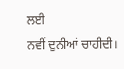ਲਈ
ਨਵੀਂ ਦੁਨੀਆਂ ਚਾਹੀਦੀ।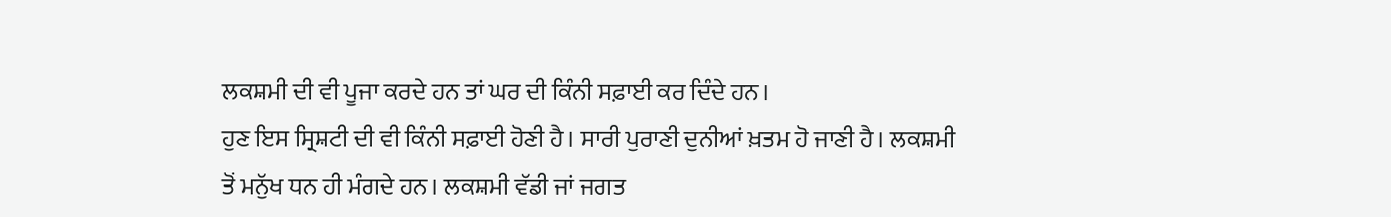ਲਕਸ਼ਮੀ ਦੀ ਵੀ ਪੂਜਾ ਕਰਦੇ ਹਨ ਤਾਂ ਘਰ ਦੀ ਕਿੰਨੀ ਸਫ਼ਾਈ ਕਰ ਦਿੰਦੇ ਹਨ।
ਹੁਣ ਇਸ ਸ੍ਰਿਸ਼ਟੀ ਦੀ ਵੀ ਕਿੰਨੀ ਸਫ਼ਾਈ ਹੋਣੀ ਹੈ। ਸਾਰੀ ਪੁਰਾਣੀ ਦੁਨੀਆਂ ਖ਼ਤਮ ਹੋ ਜਾਣੀ ਹੈ। ਲਕਸ਼ਮੀ
ਤੋਂ ਮਨੁੱਖ ਧਨ ਹੀ ਮੰਗਦੇ ਹਨ। ਲਕਸ਼ਮੀ ਵੱਡੀ ਜਾਂ ਜਗਤ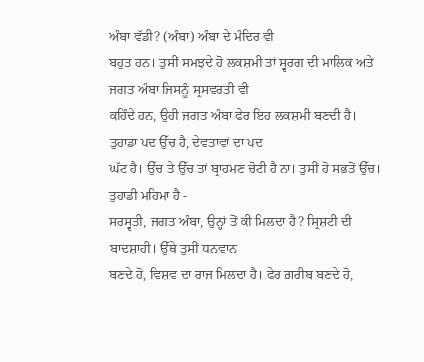ਅੰਬਾ ਵੱਡੀ? (ਅੰਬਾ) ਅੰਬਾ ਦੇ ਮੰਦਿਰ ਵੀ
ਬਹੁਤ ਹਨ। ਤੁਸੀਂ ਸਮਝਦੇ ਹੋ ਲਕਸ਼ਮੀ ਤਾਂ ਸ੍ਵਰਗ ਦੀ ਮਾਲਿਕ ਅਤੇ ਜਗਤ ਅੰਬਾ ਜਿਸਨੂੰ ਸ੍ਰਸਵਰਤੀ ਵੀ
ਕਹਿੰਦੇ ਹਨ, ਉਹੀ ਜਗਤ ਅੰਬਾ ਫੇਰ ਇਹ ਲਕਸ਼ਮੀ ਬਣਦੀ ਹੈ। ਤੁਹਾਡਾ ਪਦ ਉੱਚ ਹੈ, ਦੇਵਤਾਵਾਂ ਦਾ ਪਦ
ਘੱਟ ਹੈ। ਉੱਚ ਤੇ ਉੱਚ ਤਾਂ ਬ੍ਰਾਹਮਣ ਚੋਟੀ ਹੈ ਨਾ। ਤੁਸੀਂ ਹੋ ਸਭਤੋਂ ਉੱਚ। ਤੁਹਾਡੀ ਮਹਿਮਾ ਹੈ -
ਸਰਸ੍ਵਤੀ, ਜਗਤ ਅੰਬਾ, ਉਨ੍ਹਾਂ ਤੋਂ ਕੀ ਮਿਲਦਾ ਹੈ? ਸ੍ਰਿਸ਼ਟੀ ਦੀ ਬਾਦਸ਼ਾਹੀ। ਉੱਥੇ ਤੁਸੀਂ ਧਨਵਾਨ
ਬਣਦੇ ਹੋ, ਵਿਸ਼ਵ ਦਾ ਰਾਜ ਮਿਲਦਾ ਹੈ। ਫੇਰ ਗ਼ਰੀਬ ਬਣਦੇ ਹੋ,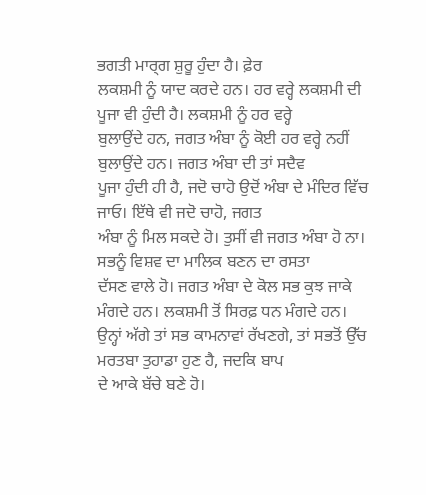ਭਗਤੀ ਮਾਰ੍ਗ ਸ਼ੁਰੂ ਹੁੰਦਾ ਹੈ। ਫ਼ੇਰ
ਲਕਸ਼ਮੀ ਨੂੰ ਯਾਦ ਕਰਦੇ ਹਨ। ਹਰ ਵਰ੍ਹੇ ਲਕਸ਼ਮੀ ਦੀ ਪੂਜਾ ਵੀ ਹੁੰਦੀ ਹੈ। ਲਕਸ਼ਮੀ ਨੂੰ ਹਰ ਵਰ੍ਹੇ
ਬੁਲਾਉਂਦੇ ਹਨ, ਜਗਤ ਅੰਬਾ ਨੂੰ ਕੋਈ ਹਰ ਵਰ੍ਹੇ ਨਹੀਂ ਬੁਲਾਉਂਦੇ ਹਨ। ਜਗਤ ਅੰਬਾ ਦੀ ਤਾਂ ਸਦੈਵ
ਪੂਜਾ ਹੁੰਦੀ ਹੀ ਹੈ, ਜਦੋ ਚਾਹੋ ਉਦੋਂ ਅੰਬਾ ਦੇ ਮੰਦਿਰ ਵਿੱਚ ਜਾਓ। ਇੱਥੇ ਵੀ ਜਦੋ ਚਾਹੋ, ਜਗਤ
ਅੰਬਾ ਨੂੰ ਮਿਲ ਸਕਦੇ ਹੋ। ਤੁਸੀਂ ਵੀ ਜਗਤ ਅੰਬਾ ਹੋ ਨਾ। ਸਭਨੂੰ ਵਿਸ਼ਵ ਦਾ ਮਾਲਿਕ ਬਣਨ ਦਾ ਰਸਤਾ
ਦੱਸਣ ਵਾਲੇ ਹੋ। ਜਗਤ ਅੰਬਾ ਦੇ ਕੋਲ ਸਭ ਕੁਝ ਜਾਕੇ ਮੰਗਦੇ ਹਨ। ਲਕਸ਼ਮੀ ਤੋਂ ਸਿਰਫ਼ ਧਨ ਮੰਗਦੇ ਹਨ।
ਉਨ੍ਹਾਂ ਅੱਗੇ ਤਾਂ ਸਭ ਕਾਮਨਾਵਾਂ ਰੱਖਣਗੇ, ਤਾਂ ਸਭਤੋਂ ਉੱਚ ਮਰਤਬਾ ਤੁਹਾਡਾ ਹੁਣ ਹੈ, ਜਦਕਿ ਬਾਪ
ਦੇ ਆਕੇ ਬੱਚੇ ਬਣੇ ਹੋ।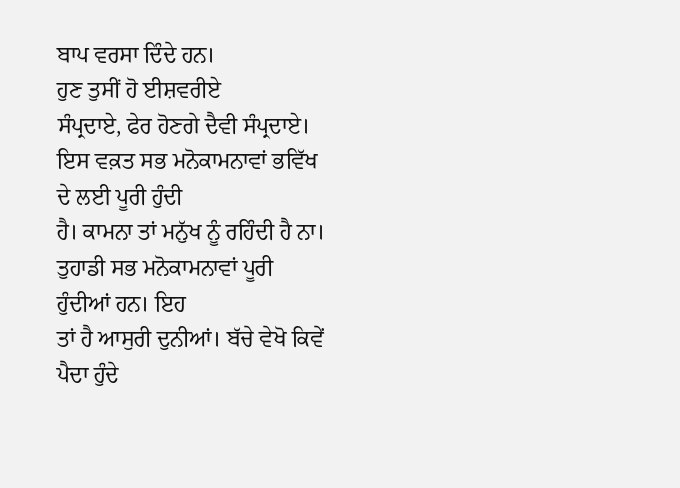ਬਾਪ ਵਰਸਾ ਦਿੰਦੇ ਹਨ।
ਹੁਣ ਤੁਸੀਂ ਹੋ ਈਸ਼ਵਰੀਏ
ਸੰਪ੍ਰਦਾਏ, ਫੇਰ ਹੋਣਗੇ ਦੈਵੀ ਸੰਪ੍ਰਦਾਏ। ਇਸ ਵਕ਼ਤ ਸਭ ਮਨੋਕਾਮਨਾਵਾਂ ਭਵਿੱਖ ਦੇ ਲਈ ਪੂਰੀ ਹੁੰਦੀ
ਹੈ। ਕਾਮਨਾ ਤਾਂ ਮਨੁੱਖ ਨੂੰ ਰਹਿੰਦੀ ਹੈ ਨਾ। ਤੁਹਾਡੀ ਸਭ ਮਨੋਕਾਮਨਾਵਾਂ ਪੂਰੀ ਹੁੰਦੀਆਂ ਹਨ। ਇਹ
ਤਾਂ ਹੈ ਆਸੁਰੀ ਦੁਨੀਆਂ। ਬੱਚੇ ਵੇਖੋ ਕਿਵੇਂ ਪੈਦਾ ਹੁੰਦੇ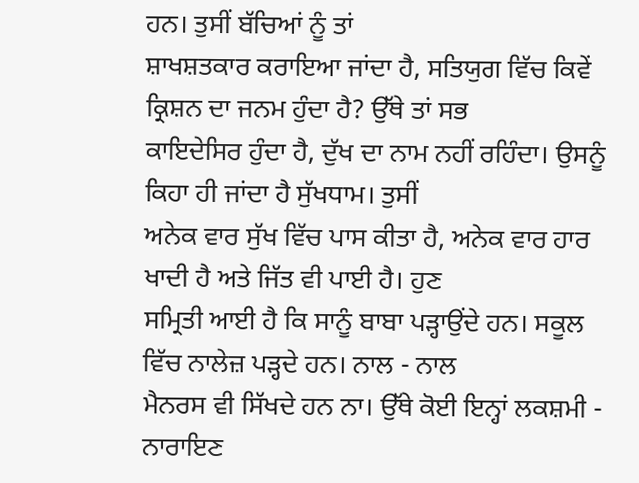ਹਨ। ਤੁਸੀਂ ਬੱਚਿਆਂ ਨੂੰ ਤਾਂ
ਸ਼ਾਖਸ਼ਤਕਾਰ ਕਰਾਇਆ ਜਾਂਦਾ ਹੈ, ਸਤਿਯੁਗ ਵਿੱਚ ਕਿਵੇਂ ਕ੍ਰਿਸ਼ਨ ਦਾ ਜਨਮ ਹੁੰਦਾ ਹੈ? ਉੱਥੇ ਤਾਂ ਸਭ
ਕਾਇਦੇਸਿਰ ਹੁੰਦਾ ਹੈ, ਦੁੱਖ ਦਾ ਨਾਮ ਨਹੀਂ ਰਹਿੰਦਾ। ਉਸਨੂੰ ਕਿਹਾ ਹੀ ਜਾਂਦਾ ਹੈ ਸੁੱਖਧਾਮ। ਤੁਸੀਂ
ਅਨੇਕ ਵਾਰ ਸੁੱਖ ਵਿੱਚ ਪਾਸ ਕੀਤਾ ਹੈ, ਅਨੇਕ ਵਾਰ ਹਾਰ ਖਾਦੀ ਹੈ ਅਤੇ ਜਿੱਤ ਵੀ ਪਾਈ ਹੈ। ਹੁਣ
ਸਮ੍ਰਿਤੀ ਆਈ ਹੈ ਕਿ ਸਾਨੂੰ ਬਾਬਾ ਪੜ੍ਹਾਉਂਦੇ ਹਨ। ਸਕੂਲ ਵਿੱਚ ਨਾਲੇਜ਼ ਪੜ੍ਹਦੇ ਹਨ। ਨਾਲ - ਨਾਲ
ਮੈਨਰਸ ਵੀ ਸਿੱਖਦੇ ਹਨ ਨਾ। ਉੱਥੇ ਕੋਈ ਇਨ੍ਹਾਂ ਲਕਸ਼ਮੀ - ਨਾਰਾਇਣ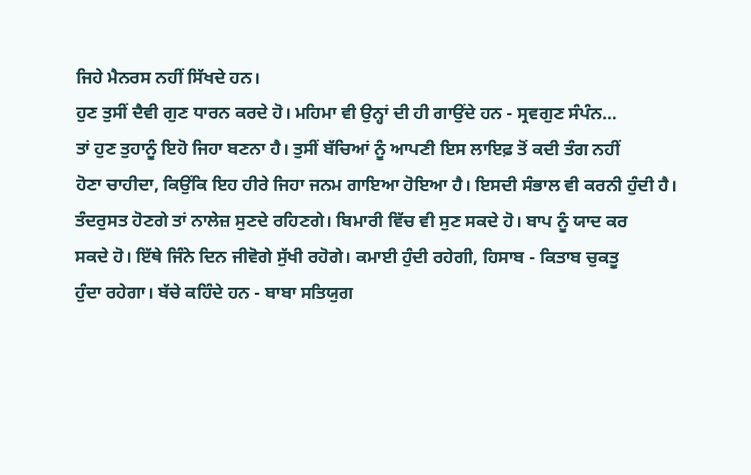ਜਿਹੇ ਮੈਨਰਸ ਨਹੀਂ ਸਿੱਖਦੇ ਹਨ।
ਹੁਣ ਤੁਸੀਂ ਦੈਵੀ ਗੁਣ ਧਾਰਨ ਕਰਦੇ ਹੋ। ਮਹਿਮਾ ਵੀ ਉਨ੍ਹਾਂ ਦੀ ਹੀ ਗਾਉਂਦੇ ਹਨ - ਸ੍ਰਵਗੁਣ ਸੰਪੰਨ…
ਤਾਂ ਹੁਣ ਤੁਹਾਨੂੰ ਇਹੋ ਜਿਹਾ ਬਣਨਾ ਹੈ। ਤੁਸੀਂ ਬੱਚਿਆਂ ਨੂੰ ਆਪਣੀ ਇਸ ਲਾਇਫ਼ ਤੋਂ ਕਦੀ ਤੰਗ ਨਹੀਂ
ਹੋਣਾ ਚਾਹੀਦਾ, ਕਿਉਂਕਿ ਇਹ ਹੀਰੇ ਜਿਹਾ ਜਨਮ ਗਾਇਆ ਹੋਇਆ ਹੈ। ਇਸਦੀ ਸੰਭਾਲ ਵੀ ਕਰਨੀ ਹੁੰਦੀ ਹੈ।
ਤੰਦਰੁਸਤ ਹੋਣਗੇ ਤਾਂ ਨਾਲੇਜ਼ ਸੁਣਦੇ ਰਹਿਣਗੇ। ਬਿਮਾਰੀ ਵਿੱਚ ਵੀ ਸੁਣ ਸਕਦੇ ਹੋ। ਬਾਪ ਨੂੰ ਯਾਦ ਕਰ
ਸਕਦੇ ਹੋ। ਇੱਥੇ ਜਿੰਨੇ ਦਿਨ ਜੀਵੋਗੇ ਸੁੱਖੀ ਰਹੋਗੇ। ਕਮਾਈ ਹੁੰਦੀ ਰਹੇਗੀ, ਹਿਸਾਬ - ਕਿਤਾਬ ਚੁਕਤੂ
ਹੁੰਦਾ ਰਹੇਗਾ। ਬੱਚੇ ਕਹਿੰਦੇ ਹਨ - ਬਾਬਾ ਸਤਿਯੁਗ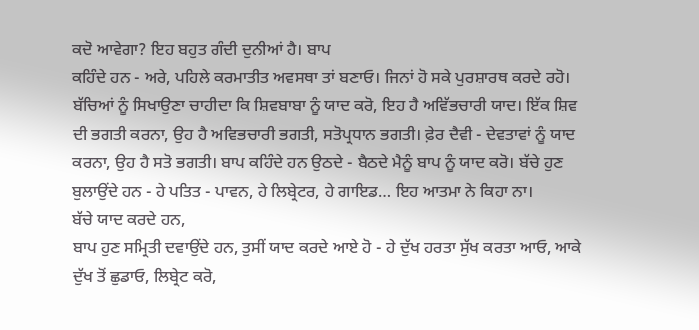ਕਦੋ ਆਵੇਗਾ? ਇਹ ਬਹੁਤ ਗੰਦੀ ਦੁਨੀਆਂ ਹੈ। ਬਾਪ
ਕਹਿੰਦੇ ਹਨ - ਅਰੇ, ਪਹਿਲੇ ਕਰਮਾਤੀਤ ਅਵਸਥਾ ਤਾਂ ਬਣਾਓ। ਜਿਨਾਂ ਹੋ ਸਕੇ ਪੁਰਸ਼ਾਰਥ ਕਰਦੇ ਰਹੋ।
ਬੱਚਿਆਂ ਨੂੰ ਸਿਖਾਉਣਾ ਚਾਹੀਦਾ ਕਿ ਸ਼ਿਵਬਾਬਾ ਨੂੰ ਯਾਦ ਕਰੋ, ਇਹ ਹੈ ਅਵਿੱਭਚਾਰੀ ਯਾਦ। ਇੱਕ ਸ਼ਿਵ
ਦੀ ਭਗਤੀ ਕਰਨਾ, ਉਹ ਹੈ ਅਵਿਭਚਾਰੀ ਭਗਤੀ, ਸਤੋਪ੍ਰਧਾਨ ਭਗਤੀ। ਫ਼ੇਰ ਦੈਵੀ - ਦੇਵਤਾਵਾਂ ਨੂੰ ਯਾਦ
ਕਰਨਾ, ਉਹ ਹੈ ਸਤੋ ਭਗਤੀ। ਬਾਪ ਕਹਿੰਦੇ ਹਨ ਉਠਦੇ - ਬੈਠਦੇ ਮੈਨੂੰ ਬਾਪ ਨੂੰ ਯਾਦ ਕਰੋ। ਬੱਚੇ ਹੁਣ
ਬੁਲਾਉਂਦੇ ਹਨ - ਹੇ ਪਤਿਤ - ਪਾਵਨ, ਹੇ ਲਿਬ੍ਰੇਟਰ, ਹੇ ਗਾਇਡ… ਇਹ ਆਤਮਾ ਨੇ ਕਿਹਾ ਨਾ।
ਬੱਚੇ ਯਾਦ ਕਰਦੇ ਹਨ,
ਬਾਪ ਹੁਣ ਸਮ੍ਰਿਤੀ ਦਵਾਉਂਦੇ ਹਨ, ਤੁਸੀਂ ਯਾਦ ਕਰਦੇ ਆਏ ਹੋ - ਹੇ ਦੁੱਖ ਹਰਤਾ ਸੁੱਖ ਕਰਤਾ ਆਓ, ਆਕੇ
ਦੁੱਖ ਤੋਂ ਛੁਡਾਓ, ਲਿਬ੍ਰੇਟ ਕਰੋ,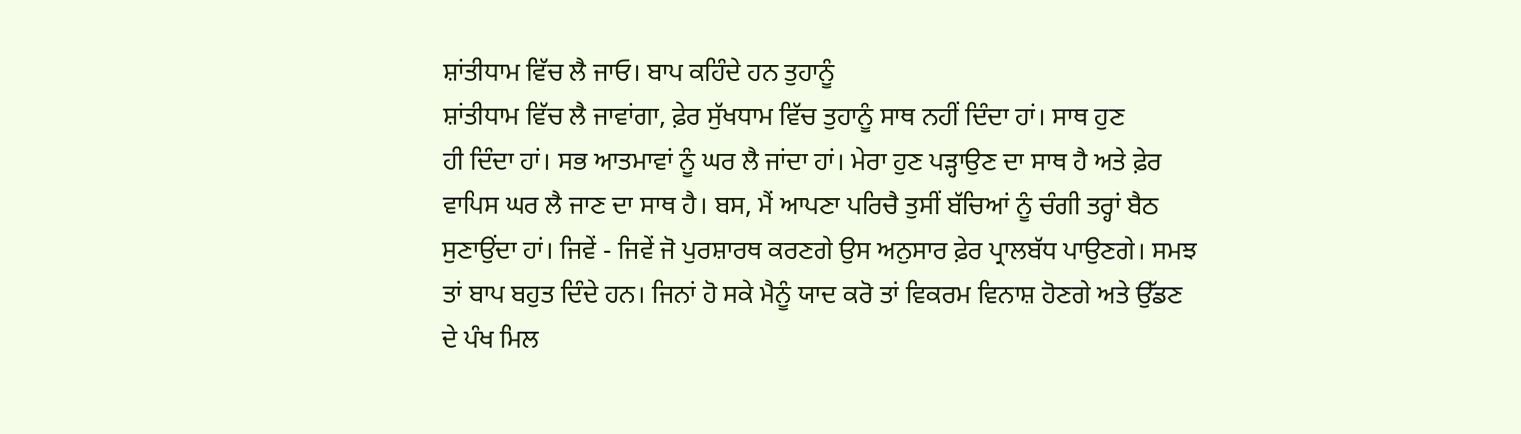ਸ਼ਾਂਤੀਧਾਮ ਵਿੱਚ ਲੈ ਜਾਓ। ਬਾਪ ਕਹਿੰਦੇ ਹਨ ਤੁਹਾਨੂੰ
ਸ਼ਾਂਤੀਧਾਮ ਵਿੱਚ ਲੈ ਜਾਵਾਂਗਾ, ਫ਼ੇਰ ਸੁੱਖਧਾਮ ਵਿੱਚ ਤੁਹਾਨੂੰ ਸਾਥ ਨਹੀਂ ਦਿੰਦਾ ਹਾਂ। ਸਾਥ ਹੁਣ
ਹੀ ਦਿੰਦਾ ਹਾਂ। ਸਭ ਆਤਮਾਵਾਂ ਨੂੰ ਘਰ ਲੈ ਜਾਂਦਾ ਹਾਂ। ਮੇਰਾ ਹੁਣ ਪੜ੍ਹਾਉਣ ਦਾ ਸਾਥ ਹੈ ਅਤੇ ਫ਼ੇਰ
ਵਾਪਿਸ ਘਰ ਲੈ ਜਾਣ ਦਾ ਸਾਥ ਹੈ। ਬਸ, ਮੈਂ ਆਪਣਾ ਪਰਿਚੈ ਤੁਸੀਂ ਬੱਚਿਆਂ ਨੂੰ ਚੰਗੀ ਤਰ੍ਹਾਂ ਬੈਠ
ਸੁਣਾਉਂਦਾ ਹਾਂ। ਜਿਵੇਂ - ਜਿਵੇਂ ਜੋ ਪੁਰਸ਼ਾਰਥ ਕਰਣਗੇ ਉਸ ਅਨੁਸਾਰ ਫ਼ੇਰ ਪ੍ਰਾਲਬੱਧ ਪਾਉਣਗੇ। ਸਮਝ
ਤਾਂ ਬਾਪ ਬਹੁਤ ਦਿੰਦੇ ਹਨ। ਜਿਨਾਂ ਹੋ ਸਕੇ ਮੈਨੂੰ ਯਾਦ ਕਰੋ ਤਾਂ ਵਿਕਰਮ ਵਿਨਾਸ਼ ਹੋਣਗੇ ਅਤੇ ਉੱਡਣ
ਦੇ ਪੰਖ ਮਿਲ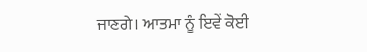ਜਾਣਗੇ। ਆਤਮਾ ਨੂੰ ਇਵੇਂ ਕੋਈ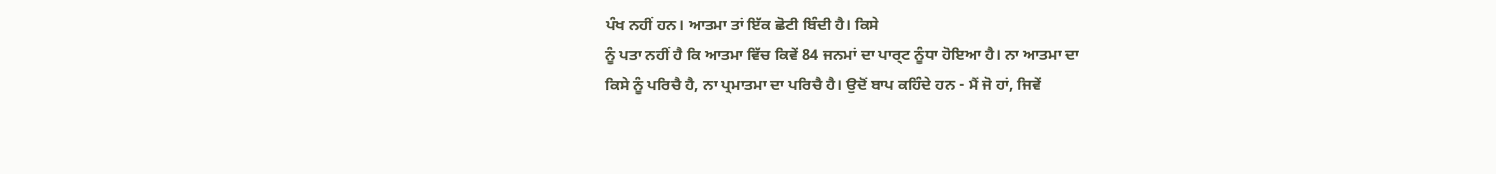ਪੰਖ ਨਹੀਂ ਹਨ। ਆਤਮਾ ਤਾਂ ਇੱਕ ਛੋਟੀ ਬਿੰਦੀ ਹੈ। ਕਿਸੇ
ਨੂੰ ਪਤਾ ਨਹੀਂ ਹੈ ਕਿ ਆਤਮਾ ਵਿੱਚ ਕਿਵੇਂ 84 ਜਨਮਾਂ ਦਾ ਪਾਰ੍ਟ ਨੂੰਧਾ ਹੋਇਆ ਹੈ। ਨਾ ਆਤਮਾ ਦਾ
ਕਿਸੇ ਨੂੰ ਪਰਿਚੈ ਹੈ, ਨਾ ਪ੍ਰਮਾਤਮਾ ਦਾ ਪਰਿਚੈ ਹੈ। ਉਦੋਂ ਬਾਪ ਕਹਿੰਦੇ ਹਨ - ਮੈਂ ਜੋ ਹਾਂ, ਜਿਵੇਂ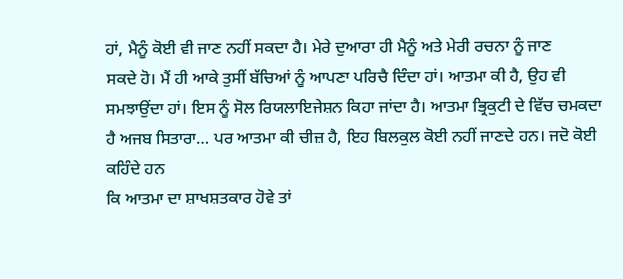ਹਾਂ, ਮੈਨੂੰ ਕੋਈ ਵੀ ਜਾਣ ਨਹੀਂ ਸਕਦਾ ਹੈ। ਮੇਰੇ ਦੁਆਰਾ ਹੀ ਮੈਨੂੰ ਅਤੇ ਮੇਰੀ ਰਚਨਾ ਨੂੰ ਜਾਣ
ਸਕਦੇ ਹੋ। ਮੈਂ ਹੀ ਆਕੇ ਤੁਸੀਂ ਬੱਚਿਆਂ ਨੂੰ ਆਪਣਾ ਪਰਿਚੈ ਦਿੰਦਾ ਹਾਂ। ਆਤਮਾ ਕੀ ਹੈ, ਉਹ ਵੀ
ਸਮਝਾਉਂਦਾ ਹਾਂ। ਇਸ ਨੂੰ ਸੋਲ ਰਿਯਲਾਇਜੇਸ਼ਨ ਕਿਹਾ ਜਾਂਦਾ ਹੈ। ਆਤਮਾ ਭ੍ਰਿਕੁਟੀ ਦੇ ਵਿੱਚ ਚਮਕਦਾ
ਹੈ ਅਜਬ ਸਿਤਾਰਾ… ਪਰ ਆਤਮਾ ਕੀ ਚੀਜ਼ ਹੈ, ਇਹ ਬਿਲਕੁਲ ਕੋਈ ਨਹੀਂ ਜਾਣਦੇ ਹਨ। ਜਦੋ ਕੋਈ ਕਹਿੰਦੇ ਹਨ
ਕਿ ਆਤਮਾ ਦਾ ਸ਼ਾਖਸ਼ਤਕਾਰ ਹੋਵੇ ਤਾਂ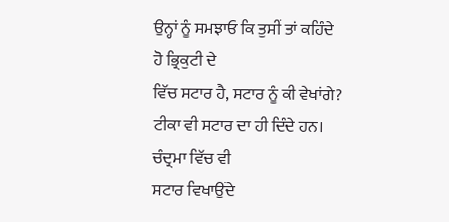ਉਨ੍ਹਾਂ ਨੂੰ ਸਮਝਾਓ ਕਿ ਤੁਸੀਂ ਤਾਂ ਕਹਿੰਦੇ ਹੋ ਭ੍ਰਿਕੁਟੀ ਦੇ
ਵਿੱਚ ਸਟਾਰ ਹੈ, ਸਟਾਰ ਨੂੰ ਕੀ ਵੇਖਾਂਗੇ? ਟੀਕਾ ਵੀ ਸਟਾਰ ਦਾ ਹੀ ਦਿੰਦੇ ਹਨ। ਚੰਦ੍ਰਮਾ ਵਿੱਚ ਵੀ
ਸਟਾਰ ਵਿਖਾਉਂਦੇ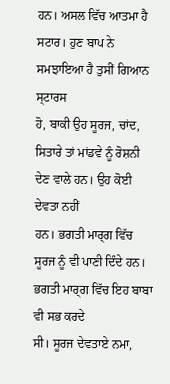ਹਨ। ਅਸਲ ਵਿੱਚ ਆਤਮਾ ਹੈ ਸਟਾਰ। ਹੁਣ ਬਾਪ ਨੇ ਸਮਝਾਇਆ ਹੈ ਤੁਸੀਂ ਗਿਆਨ ਸ੍ਟਾਰਸ
ਹੋ, ਬਾਕੀ ਉਹ ਸੂਰਜ, ਚਾਂਦ, ਸਿਤਾਰੇ ਤਾਂ ਮਾਂਡਵੇ ਨੂੰ ਰੋਸ਼ਨੀ ਦੇਣ ਵਾਲੇ ਹਨ। ਉਹ ਕੋਈ ਦੇਵਤਾ ਨਹੀਂ
ਹਨ। ਭਗਤੀ ਮਾਰ੍ਗ ਵਿੱਚ ਸੂਰਜ ਨੂੰ ਵੀ ਪਾਣੀ ਦਿੰਦੇ ਹਨ। ਭਗਤੀ ਮਾਰ੍ਗ ਵਿੱਚ ਇਹ ਬਾਬਾ ਵੀ ਸਭ ਕਰਦੇ
ਸੀ। ਸੂਰਜ ਦੇਵਤਾਏ ਨਮਾ,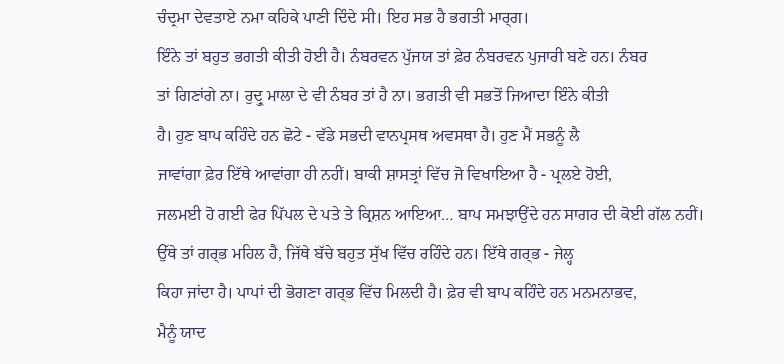ਚੰਦ੍ਰਮਾ ਦੇਵਤਾਏ ਨਮਾ ਕਹਿਕੇ ਪਾਣੀ ਦਿੰਦੇ ਸੀ। ਇਹ ਸਭ ਹੈ ਭਗਤੀ ਮਾਰ੍ਗ।
ਇੰਨੇ ਤਾਂ ਬਹੁਤ ਭਗਤੀ ਕੀਤੀ ਹੋਈ ਹੈ। ਨੰਬਰਵਨ ਪੁੱਜਯ ਤਾਂ ਫ਼ੇਰ ਨੰਬਰਵਨ ਪੁਜਾਰੀ ਬਣੇ ਹਨ। ਨੰਬਰ
ਤਾਂ ਗਿਣਾਂਗੇ ਨਾ। ਰੁਦ੍ਰੁ ਮਾਲਾ ਦੇ ਵੀ ਨੰਬਰ ਤਾਂ ਹੈ ਨਾ। ਭਗਤੀ ਵੀ ਸਭਤੋਂ ਜਿਆਦਾ ਇੰਨੇ ਕੀਤੀ
ਹੈ। ਹੁਣ ਬਾਪ ਕਹਿੰਦੇ ਹਨ ਛੋਟੇ - ਵੱਡੇ ਸਭਦੀ ਵਾਨਪ੍ਰਸਥ ਅਵਸਥਾ ਹੈ। ਹੁਣ ਮੈਂ ਸਭਨੂੰ ਲੈ
ਜਾਵਾਂਗਾ ਫ਼ੇਰ ਇੱਥੇ ਆਵਾਂਗਾ ਹੀ ਨਹੀਂ। ਬਾਕੀ ਸ਼ਾਸਤ੍ਰਾਂ ਵਿੱਚ ਜੋ ਵਿਖਾਇਆ ਹੈ - ਪ੍ਰਲਏ ਹੋਈ,
ਜਲਮਈ ਹੋ ਗਈ ਫੇਰ ਪਿੱਪਲ ਦੇ ਪਤੇ ਤੇ ਕ੍ਰਿਸ਼ਨ ਆਇਆ… ਬਾਪ ਸਮਝਾਉਂਦੇ ਹਨ ਸਾਗਰ ਦੀ ਕੋਈ ਗੱਲ ਨਹੀਂ।
ਉੱਥੇ ਤਾਂ ਗਰ੍ਭ ਮਹਿਲ ਹੈ, ਜਿੱਥੇ ਬੱਚੇ ਬਹੁਤ ਸੁੱਖ ਵਿੱਚ ਰਹਿੰਦੇ ਹਨ। ਇੱਥੇ ਗਰ੍ਭ - ਜੇਲ੍ਹ
ਕਿਹਾ ਜਾਂਦਾ ਹੈ। ਪਾਪਾਂ ਦੀ ਭੋਗਣਾ ਗਰ੍ਭ ਵਿੱਚ ਮਿਲਦੀ ਹੈ। ਫ਼ੇਰ ਵੀ ਬਾਪ ਕਹਿੰਦੇ ਹਨ ਮਨਮਨਾਭਵ,
ਮੈਨੂੰ ਯਾਦ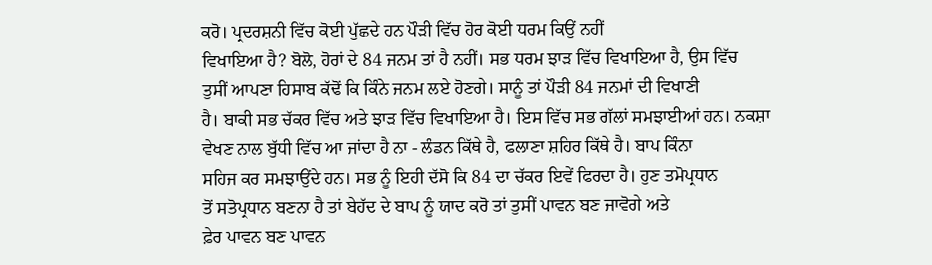ਕਰੋ। ਪ੍ਰਦਰਸ਼ਨੀ ਵਿੱਚ ਕੋਈ ਪੁੱਛਦੇ ਹਨ ਪੌੜੀ ਵਿੱਚ ਹੋਰ ਕੋਈ ਧਰਮ ਕਿਉਂ ਨਹੀਂ
ਵਿਖਾਇਆ ਹੈ? ਬੋਲੋ, ਹੋਰਾਂ ਦੇ 84 ਜਨਮ ਤਾਂ ਹੈ ਨਹੀਂ। ਸਭ ਧਰਮ ਝਾੜ ਵਿੱਚ ਵਿਖਾਇਆ ਹੈ, ਉਸ ਵਿੱਚ
ਤੁਸੀਂ ਆਪਣਾ ਹਿਸਾਬ ਕੱਢੋਂ ਕਿ ਕਿੰਨੇ ਜਨਮ ਲਏ ਹੋਣਗੇ। ਸਾਨੂੰ ਤਾਂ ਪੌੜੀ 84 ਜਨਮਾਂ ਦੀ ਵਿਖਾਣੀ
ਹੈ। ਬਾਕੀ ਸਭ ਚੱਕਰ ਵਿੱਚ ਅਤੇ ਝਾੜ ਵਿੱਚ ਵਿਖਾਇਆ ਹੈ। ਇਸ ਵਿੱਚ ਸਭ ਗੱਲਾਂ ਸਮਝਾਈਆਂ ਹਨ। ਨਕਸ਼ਾ
ਵੇਖਣ ਨਾਲ ਬੁੱਧੀ ਵਿੱਚ ਆ ਜਾਂਦਾ ਹੈ ਨਾ - ਲੰਡਨ ਕਿੱਥੇ ਹੈ, ਫਲਾਣਾ ਸ਼ਹਿਰ ਕਿੱਥੇ ਹੈ। ਬਾਪ ਕਿੰਨਾ
ਸਹਿਜ ਕਰ ਸਮਝਾਉਂਦੇ ਹਨ। ਸਭ ਨੂੰ ਇਹੀ ਦੱਸੋ ਕਿ 84 ਦਾ ਚੱਕਰ ਇਵੇਂ ਫਿਰਦਾ ਹੈ। ਹੁਣ ਤਮੋਪ੍ਰਧਾਨ
ਤੋਂ ਸਤੋਪ੍ਰਧਾਨ ਬਣਨਾ ਹੈ ਤਾਂ ਬੇਹੱਦ ਦੇ ਬਾਪ ਨੂੰ ਯਾਦ ਕਰੋ ਤਾਂ ਤੁਸੀਂ ਪਾਵਨ ਬਣ ਜਾਵੋਗੇ ਅਤੇ
ਫ਼ੇਰ ਪਾਵਨ ਬਣ ਪਾਵਨ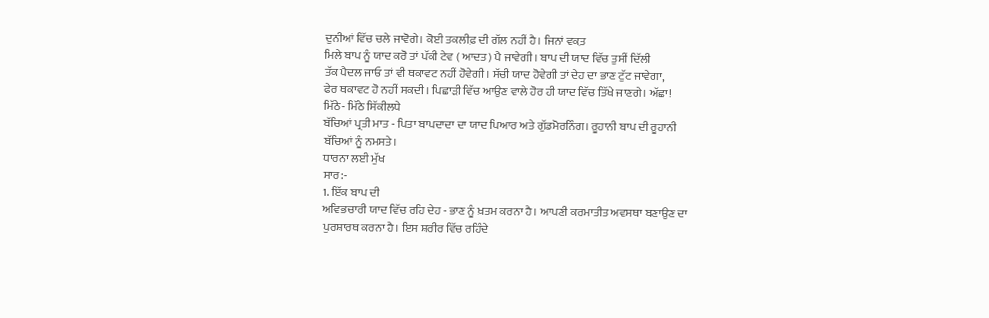ਦੁਨੀਆਂ ਵਿੱਚ ਚਲੇ ਜਾਵੋਗੇ। ਕੋਈ ਤਕਲੀਫ਼ ਦੀ ਗੱਲ ਨਹੀਂ ਹੈ। ਜਿਨਾਂ ਵਕ਼ਤ
ਮਿਲੇ ਬਾਪ ਨੂੰ ਯਾਦ ਕਰੋ ਤਾਂ ਪੱਕੀ ਟੇਵ ( ਆਦਤ) ਪੈ ਜਾਵੇਗੀ। ਬਾਪ ਦੀ ਯਾਦ ਵਿੱਚ ਤੁਸੀਂ ਦਿੱਲੀ
ਤੱਕ ਪੈਦਲ ਜਾਓ ਤਾਂ ਵੀ ਥਕਾਵਟ ਨਹੀਂ ਹੋਵੇਗੀ। ਸੱਚੀ ਯਾਦ ਹੋਵੇਗੀ ਤਾਂ ਦੇਹ ਦਾ ਭਾਣ ਟੁੱਟ ਜਾਵੇਗਾ,
ਫੇਰ ਥਕਾਵਟ ਹੋ ਨਹੀਂ ਸਕਦੀ। ਪਿਛਾੜੀ ਵਿੱਚ ਆਉਣ ਵਾਲੇ ਹੋਰ ਹੀ ਯਾਦ ਵਿੱਚ ਤਿੱਖੇ ਜਾਣਗੇ। ਅੱਛਾ!
ਮਿੱਠੇ- ਮਿੱਠੇ ਸਿੱਕੀਲਧੇ
ਬੱਚਿਆਂ ਪ੍ਰਤੀ ਮਾਤ - ਪਿਤਾ ਬਾਪਦਾਦਾ ਦਾ ਯਾਦ ਪਿਆਰ ਅਤੇ ਗੁੱਡਮੋਰਨਿੰਗ। ਰੂਹਾਨੀ ਬਾਪ ਦੀ ਰੂਹਾਨੀ
ਬੱਚਿਆਂ ਨੂੰ ਨਮਸਤੇ।
ਧਾਰਨਾ ਲਈ ਮੁੱਖ
ਸਾਰ:-
1. ਇੱਕ ਬਾਪ ਦੀ
ਅਵਿਭਚਾਰੀ ਯਾਦ ਵਿੱਚ ਰਹਿ ਦੇਹ - ਭਾਣ ਨੂੰ ਖ਼ਤਮ ਕਰਨਾ ਹੈ। ਆਪਣੀ ਕਰਮਾਤੀਤ ਅਵਸਥਾ ਬਣਾਉਣ ਦਾ
ਪੁਰਸ਼ਾਰਥ ਕਰਨਾ ਹੈ। ਇਸ ਸ਼ਰੀਰ ਵਿੱਚ ਰਹਿੰਦੇ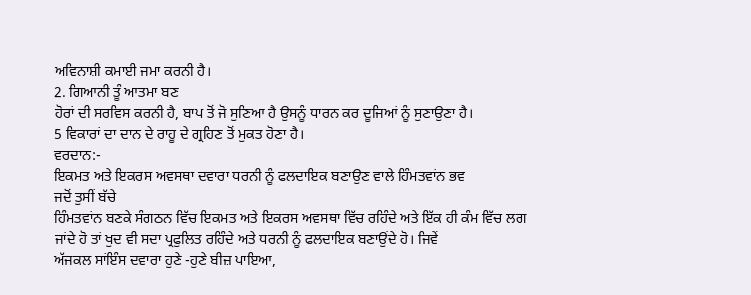ਅਵਿਨਾਸ਼ੀ ਕਮਾਈ ਜਮਾ ਕਰਨੀ ਹੈ।
2. ਗਿਆਨੀ ਤੂੰ ਆਤਮਾ ਬਣ
ਹੋਰਾਂ ਦੀ ਸਰਵਿਸ ਕਰਨੀ ਹੈ, ਬਾਪ ਤੋਂ ਜੋ ਸੁਣਿਆ ਹੈ ਉਸਨੂੰ ਧਾਰਨ ਕਰ ਦੂਜਿਆਂ ਨੂੰ ਸੁਣਾਉਣਾ ਹੈ।
5 ਵਿਕਾਰਾਂ ਦਾ ਦਾਨ ਦੇ ਰਾਹੂ ਦੇ ਗ੍ਰਹਿਣ ਤੋਂ ਮੁਕਤ ਹੋਣਾ ਹੈ।
ਵਰਦਾਨ:-
ਇਕਮਤ ਅਤੇ ਇਕਰਸ ਅਵਸਥਾ ਦਵਾਰਾ ਧਰਨੀ ਨੂੰ ਫਲਦਾਇਕ ਬਣਾਉਣ ਵਾਲੇ ਹਿੰਮਤਵਾਂਨ ਭਵ
ਜਦੋਂ ਤੁਸੀਂ ਬੱਚੇ
ਹਿੰਮਤਵਾਂਨ ਬਣਕੇ ਸੰਗਠਨ ਵਿੱਚ ਇਕਮਤ ਅਤੇ ਇਕਰਸ ਅਵਸਥਾ ਵਿੱਚ ਰਹਿੰਦੇ ਅਤੇ ਇੱਕ ਹੀ ਕੰਮ ਵਿੱਚ ਲਗ
ਜਾਂਦੇ ਹੋ ਤਾਂ ਖੁਦ ਵੀ ਸਦਾ ਪ੍ਰਫੁਲਿਤ ਰਹਿੰਦੇ ਅਤੇ ਧਰਨੀ ਨੂੰ ਫਲਦਾਇਕ ਬਣਾਉਂਦੇ ਹੋ। ਜਿਵੇਂ
ਅੱਜਕਲ ਸਾਂਇੰਸ ਦਵਾਰਾ ਹੁਣੇ -ਹੁਣੇ ਬੀਜ਼ ਪਾਇਆ,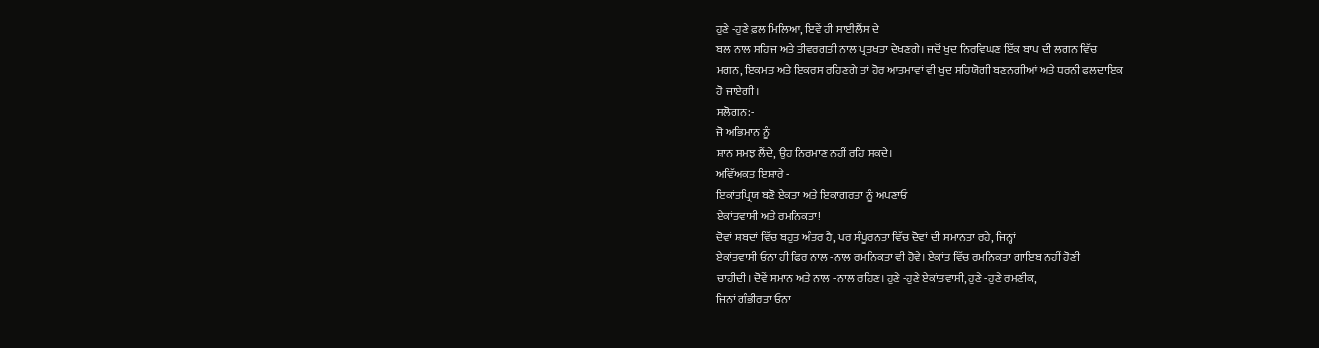ਹੁਣੇ -ਹੁਣੇ ਫ਼ਲ ਮਿਲਿਆ, ਇਵੇਂ ਹੀ ਸਾਈਲੈਂਸ ਦੇ
ਬਲ ਨਾਲ ਸਹਿਜ ਅਤੇ ਤੀਵਰਗਤੀ ਨਾਲ ਪ੍ਰਤਖਤਾ ਦੇਖਣਗੇ। ਜਦੋਂ ਖੁਦ ਨਿਰਵਿਘਣ ਇੱਕ ਬਾਪ ਦੀ ਲਗਨ ਵਿੱਚ
ਮਗਨ, ਇਕਮਤ ਅਤੇ ਇਕਰਸ ਰਹਿਣਗੇ ਤਾਂ ਹੋਰ ਆਤਮਾਵਾਂ ਵੀ ਖੁਦ ਸਹਿਯੋਗੀ ਬਣਨਗੀਆਂ ਅਤੇ ਧਰਨੀ ਫਲਦਾਇਕ
ਹੋ ਜਾਏਗੀ।
ਸਲੋਗਨ:-
ਜੋ ਅਭਿਮਾਨ ਨੂੰ
ਸ਼ਾਨ ਸਮਝ ਲੈਂਦੇ, ਉਹ ਨਿਰਮਾਣ ਨਹੀਂ ਰਹਿ ਸਕਦੇ।
ਅਵਿੱਅਕਤ ਇਸ਼ਾਰੇ -
ਇਕਾਂਤਪ੍ਰਿਯ ਬਣੋ ਏਕਤਾ ਅਤੇ ਇਕਾਗਰਤਾ ਨੂੰ ਅਪਣਾਓ
ਏਕਾਂਤਵਾਸੀ ਅਤੇ ਰਮਨਿਕਤਾ!
ਦੋਵਾਂ ਸ਼ਬਦਾਂ ਵਿੱਚ ਬਹੁਤ ਅੰਤਰ ਹੈ, ਪਰ ਸੰਪੂਰਨਤਾ ਵਿੱਚ ਦੋਵਾਂ ਦੀ ਸਮਾਨਤਾ ਰਹੇ, ਜਿਨ੍ਹਾਂ
ਏਕਾਂਤਵਾਸੀ ਓਨਾ ਹੀ ਫਿਰ ਨਾਲ -ਨਾਲ ਰਮਨਿਕਤਾ ਵੀ ਹੋਵੇ। ਏਕਾਂਤ ਵਿੱਚ ਰਮਨਿਕਤਾ ਗਾਇਬ ਨਹੀਂ ਹੋਣੀ
ਚਾਹੀਦੀ। ਦੋਵੇਂ ਸਮਾਨ ਅਤੇ ਨਾਲ -ਨਾਲ ਰਹਿਣ। ਹੁਣੇ -ਹੁਣੇ ਏਕਾਂਤਵਾਸੀ, ਹੁਣੇ -ਹੁਣੇ ਰਮਣੀਕ,
ਜਿਨਾਂ ਗੰਭੀਰਤਾ ਓਨਾ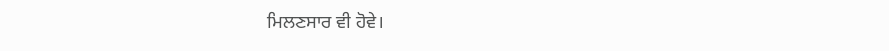ਮਿਲਣਸਾਰ ਵੀ ਹੋਵੇ।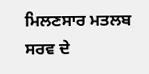ਮਿਲਣਸਾਰ ਮਤਲਬ ਸਰਵ ਦੇ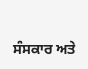ਸੰਸਕਾਰ ਅਤੇ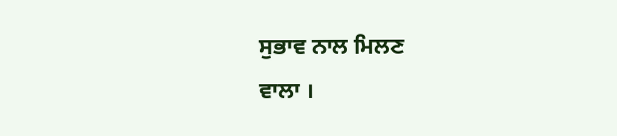ਸੁਭਾਵ ਨਾਲ ਮਿਲਣ
ਵਾਲਾ ।